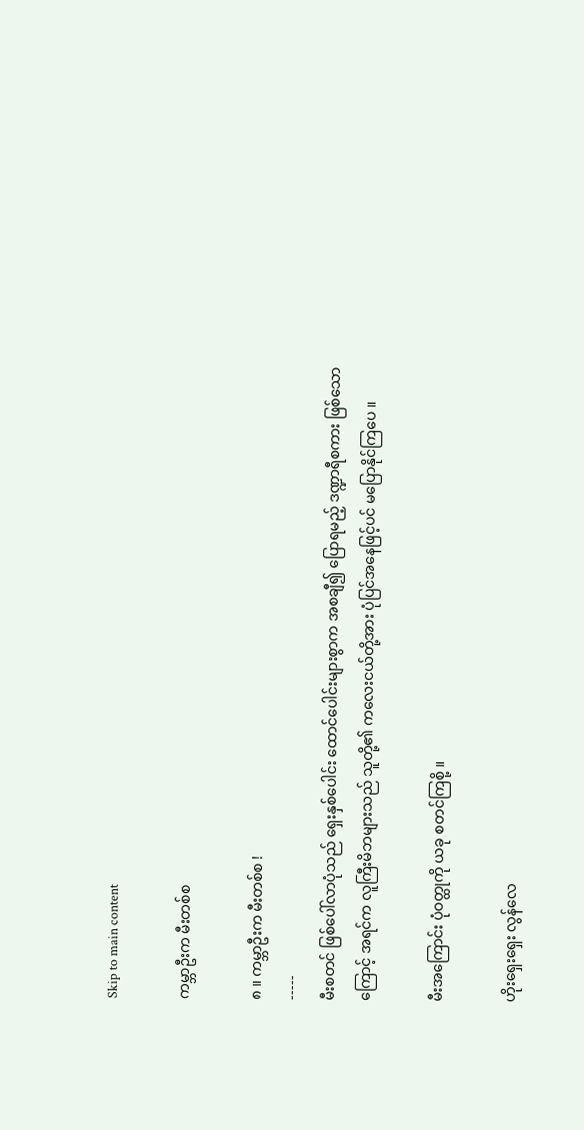Skip to main content

ကမ္ဘာဦးက မီးတစ်စ

၈ ။ ကမ္ဘာဦးက မီးတစ်စ !
-----
မီးစတင် ဖြစ်ပေါ်လာပုံသည် ရှေးနှစ်ပေါင်း ထောင်ပေါင်းများစွာက အစချီ၍ ပြောရမည့် ဒဏ္ဍာရီစကား ဖြစ်သောကြောင့် အရင်က လူကြီးမိဘများသည် သူတို့၏ ကလေးငယ်တို့အား ပုံပြင်အနေဖြင့်ပင် မပြောနိုင်ကြပေ ။

မီးအကြောင်း ပုံဝတ္ထုကို ယခု စတင်ကြစို့ ။

ဟိုးရှေးရှေး လွန်လေ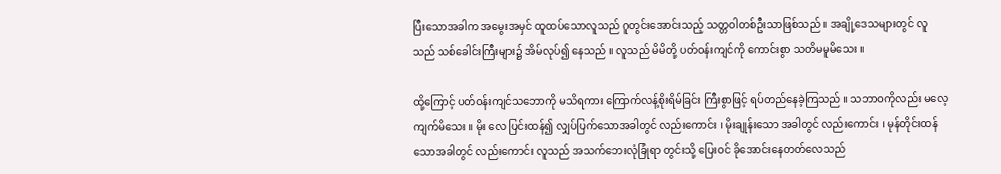ပြီးသောအခါက အမွေးအမှင် ထူထပ်သောလူသည် ဂူတွင်းအောင်းသည့် သတ္တဝါတစ်ဦးသာဖြစ်သည် ။ အချို့ဒေသများတွင် လူသည် သစ်ခေါင်းကြီးများ၌ အိမ်လုပ်၍ နေသည် ။ လူသည် မိမိတို့ ပတ်ဝန်းကျင်ကို ကောင်းစွာ သတိမမူမိသေး ။

ထို့ကြောင့် ပတ်ဝန်းကျင်သဘောကို မသိရကား ကြောက်လန့်စိုးရိမ်ခြင်း ကြီးစွာဖြင့် ရပ်တည်နေခဲ့ကြသည် ။ သဘာဝကိုလည်း မလေ့ကျက်မိသေး ။ မိုး လေ ပြင်းထန်၍ လျှပ်ပြက်သောအခါတွင် လည်းကောင်း ၊ မိုးချုန်းသော အခါတွင် လည်းကောင်း ၊ မုန်တိုင်းထန်သောအခါတွင် လည်းကောင်း လူသည် အသက်ဘေးလုံခြုံရာ တွင်းသို့ ပြေးဝင် ခိုအောင်းနေတတ်လေသည်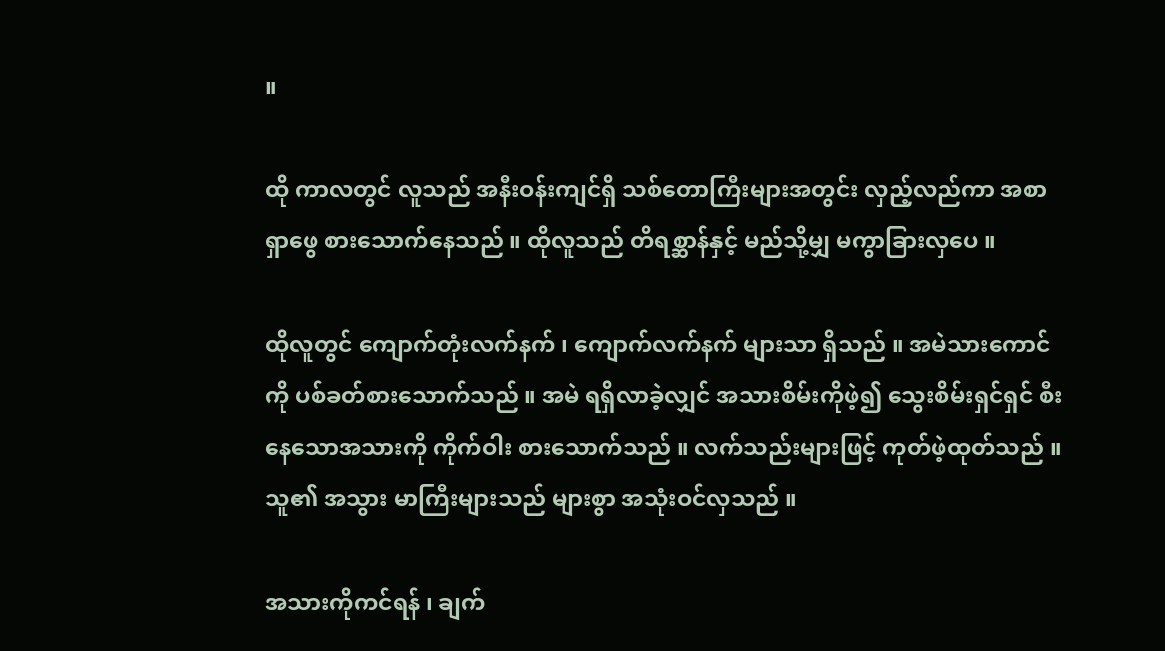။

ထို ကာလတွင် လူသည် အနီးဝန်းကျင်ရှိ သစ်တောကြီးများအတွင်း လှည့်လည်ကာ အစာရှာဖွေ စားသောက်နေသည် ။ ထိုလူသည် တိရစ္ဆာန်နှင့် မည်သို့မျှ မကွာခြားလှပေ ။

ထိုလူတွင် ကျောက်တုံးလက်နက် ၊ ကျောက်လက်နက် များသာ ရှိသည် ။ အမဲသားကောင်ကို ပစ်ခတ်စားသောက်သည် ။ အမဲ ရရှိလာခဲ့လျှင် အသားစိမ်းကိုဖဲ့၍ သွေးစိမ်းရှင်ရှင် စီးနေသောအသားကို ကိုက်ဝါး စားသောက်သည် ။ လက်သည်းများဖြင့် ကုတ်ဖဲ့ထုတ်သည် ။ သူ၏ အသွား မာကြီးများသည် များစွာ အသုံးဝင်လှသည် ။

အသားကိုကင်ရန် ၊ ချက်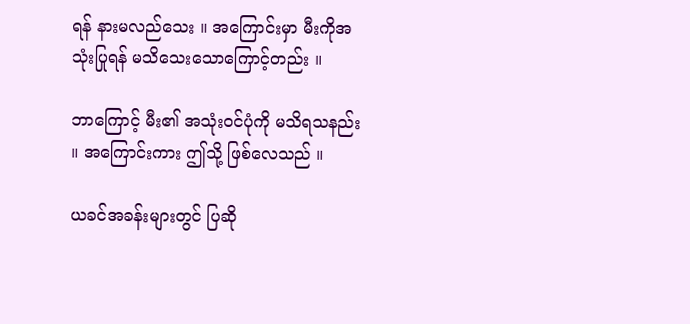ရန် နားမလည်သေး ။ အကြောင်းမှာ မီးကိုအသုံးပြုရန် မသိသေးသောကြောင့်တည်း ။

ဘာကြောင့် မီး၏ အသုံးဝင်ပုံကို မသိရသနည်း ။ အကြောင်းကား ဤသို့ ဖြစ်လေသည် ။

ယခင်အခန်းများတွင် ပြဆို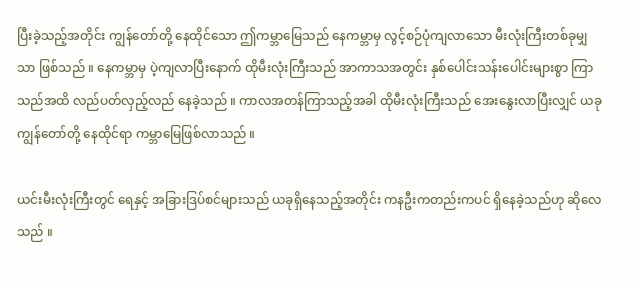ပြီးခဲ့သည့်အတိုင်း ကျွန်တော်တို့ နေထိုင်သော ဤကမ္ဘာမြေသည် နေကမ္ဘာမှ လွင့်စဉ်ပုံကျလာသော မီးလုံးကြီးတစ်ခုမျှသာ ဖြစ်သည် ။ နေကမ္ဘာမှ ပဲ့ကျလာပြီးနောက် ထိုမီးလုံးကြီးသည် အာကာသအတွင်း နှစ်ပေါင်းသန်းပေါင်းများစွာ ကြာသည်အထိ လည်ပတ်လှည့်လည် နေခဲ့သည် ။ ကာလအတန်ကြာသည့်အခါ ထိုမီးလုံးကြီးသည် အေးနွေးလာပြီးလျှင် ယခု ကျွန်တော်တို့ နေထိုင်ရာ ကမ္ဘာမြေဖြစ်လာသည် ။

ယင်းမီးလုံးကြီးတွင် ရေနှင့် အခြားဒြပ်စင်များသည် ယခုရှိနေသည့်အတိုင်း ကနဦးကတည်းကပင် ရှိနေခဲ့သည်ဟု ဆိုလေသည် ။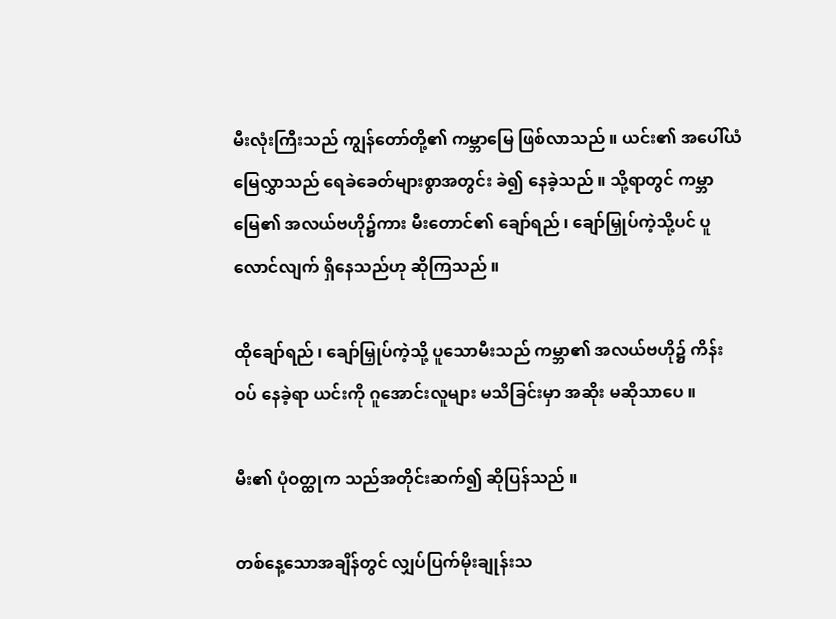မီးလုံးကြီးသည် ကျွန်တော်တို့၏ ကမ္ဘာမြေ ဖြစ်လာသည် ။ ယင်း၏ အပေါ်ယံမြေလွှာသည် ရေခဲခေတ်များစွာအတွင်း ခဲ၍ နေခဲ့သည် ။ သို့ရာတွင် ကမ္ဘာမြေ၏ အလယ်ဗဟို၌ကား မီးတောင်၏ ချော်ရည် ၊ ချော်မြှုပ်ကဲ့သို့ပင် ပူလောင်လျက် ရှိနေသည်ဟု ဆိုကြသည် ။

ထိုချော်ရည် ၊ ချော်မြှုပ်ကဲ့သို့ ပူသောမီးသည် ကမ္ဘာ၏ အလယ်ဗဟို၌ ကိန်းဝပ် နေခဲ့ရာ ယင်းကို ဂူအောင်းလူများ မသိခြင်းမှာ အဆိုး မဆိုသာပေ ။

မီး၏ ပုံဝတ္ထုက သည်အတိုင်းဆက်၍ ဆိုပြန်သည် ။

တစ်နေ့သောအချိန်တွင် လျှပ်ပြက်မိုးချုန်းသ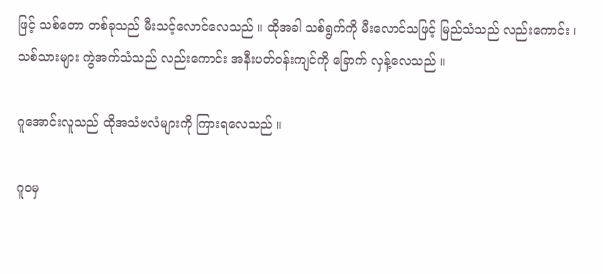ဖြင့် သစ်တော တစ်ခုသည် မီးသင့်လောင်လေသည် ။ ထိုအခါ သစ်ရွက်ကို မီးလောင်သဖြင့် မြည်သံသည် လည်းကောင်း ၊ သစ်သားများ ကွဲအက်သံသည် လည်းကောင်း အနီးပတ်ဝန်းကျင်ကို ခြောက် လှန့်လေသည် ။

ဂူအောင်းလူသည် ထိုအသံဗလံများကို ကြားရလေသည် ။

ဂူဝမှ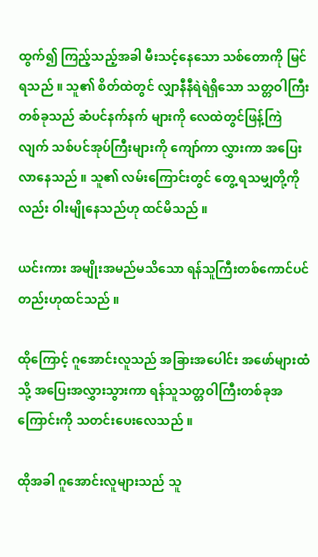ထွက်၍ ကြည့်သည့်အခါ မီးသင့်နေသော သစ်တောကို မြင်ရသည် ။ သူ၏ စိတ်ထဲတွင် လျှာနီနီရဲရဲရှိသော သတ္တဝါကြီးတစ်ခုသည် ဆံပင်နက်နက် များကို လေထဲတွင်ဖြန့်ကြဲလျက် သစ်ပင်အုပ်ကြီးများကို ကျော်ကာ လွှားကာ အပြေးလာနေသည် ။ သူ၏ လမ်းကြောင်းတွင် တွေ့ ရသမျှတို့ကိုလည်း ဝါးမျိုနေသည်ဟု ထင်မိသည် ။

ယင်းကား အမျိုးအမည်မသိသော ရန်သူကြီးတစ်ကောင်ပင်တည်းဟုထင်သည် ။

ထိုကြောင့် ဂူအောင်းလူသည် အခြားအပေါင်း အဖော်များထံသို့ အပြေးအလွှားသွားကာ ရန်သူသတ္တဝါကြီးတစ်ခုအကြောင်းကို သတင်းပေးလေသည် ။

ထိုအခါ ဂူအောင်းလူများသည် သူ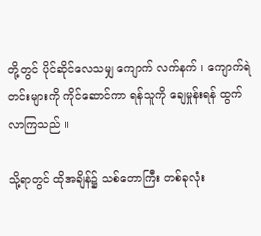တို့တွင် ပိုင်ဆိုင်လေသမျှ ကျောက် လက်နက် ၊ ကျောက်ရဲတင်းများကို ကိုင်ဆောင်ကာ ရန်သူကို ချေမှုန်းရန် ထွက်လာကြသည် ။

သို့ရာတွင် ထိုအချိန်၌ သစ်တောကြီး တစ်ခုလုံး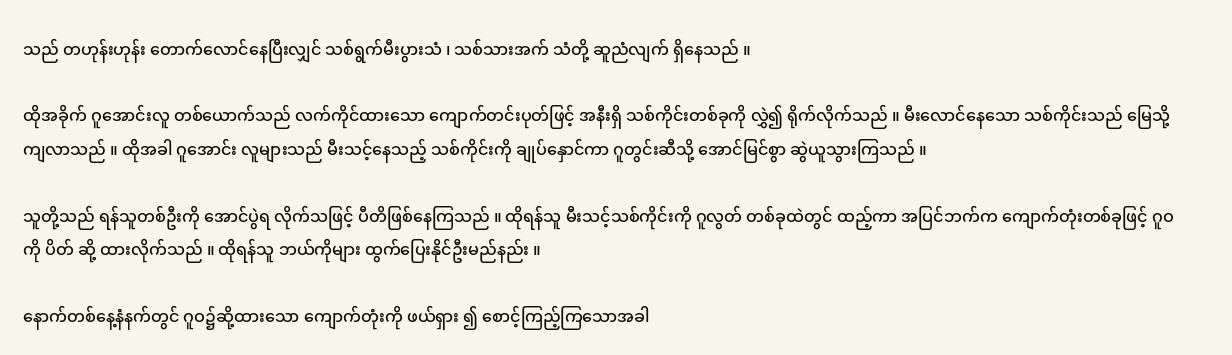သည် တဟုန်းဟုန်း တောက်လောင်နေပြီးလျှင် သစ်ရွက်မီးပွားသံ ၊ သစ်သားအက် သံတို့ ဆူညံလျက် ရှိနေသည် ။

ထိုအခိုက် ဂူအောင်းလူ တစ်ယောက်သည် လက်ကိုင်ထားသော ကျောက်တင်းပုတ်ဖြင့် အနီးရှိ သစ်ကိုင်းတစ်ခုကို လွှဲ၍ ရိုက်လိုက်သည် ။ မီးလောင်နေသော သစ်ကိုင်းသည် မြေသို့ကျလာသည် ။ ထိုအခါ ဂူအောင်း လူများသည် မီးသင့်နေသည့် သစ်ကိုင်းကို ချုပ်နှောင်ကာ ဂူတွင်းဆီသို့ အောင်မြင်စွာ ဆွဲယူသွားကြသည် ။

သူတို့သည် ရန်သူတစ်ဦးကို အောင်ပွဲရ လိုက်သဖြင့် ပီတိဖြစ်နေကြသည် ။ ထိုရန်သူ မီးသင့်သစ်ကိုင်းကို ဂူလွတ် တစ်ခုထဲတွင် ထည့်ကာ အပြင်ဘက်က ကျောက်တုံးတစ်ခုဖြင့် ဂူဝကို ပိတ် ဆို့ ထားလိုက်သည် ။ ထိုရန်သူ ဘယ်ကိုများ ထွက်ပြေးနိုင်ဦးမည်နည်း ။

နောက်တစ်နေ့နံနက်တွင် ဂူဝ၌ဆို့ထားသော ကျောက်တုံးကို ဖယ်ရှား ၍ စောင့်ကြည့်ကြသောအခါ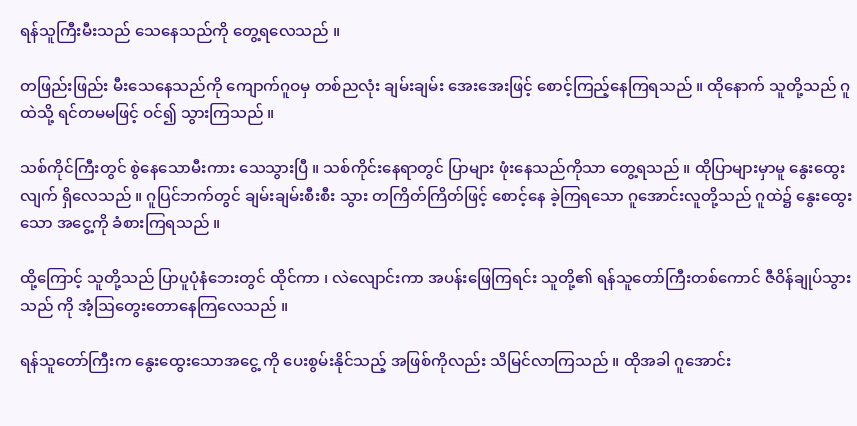ရန်သူကြီးမီးသည် သေနေသည်ကို တွေ့ရလေသည် ။

တဖြည်းဖြည်း မီးသေနေသည်ကို ကျောက်ဂူဝမှ တစ်ညလုံး ချမ်းချမ်း အေးအေးဖြင့် စောင့်ကြည့်နေကြရသည် ။ ထိုနောက် သူတို့သည် ဂူထဲသို့ ရင်တမမဖြင့် ဝင်၍ သွားကြသည် ။

သစ်ကိုင်ကြီးတွင် စွဲနေသောမီးကား သေသွားပြီ ။ သစ်ကိုင်းနေရာတွင် ပြာများ ဖုံးနေသည်ကိုသာ တွေ့ရသည် ။ ထိုပြာများမှာမူ နွေးထွေးလျက် ရှိလေသည် ။ ဂူပြင်ဘက်တွင် ချမ်းချမ်းစီးစီး သွား တကြိတ်ကြိတ်ဖြင့် စောင့်နေ ခဲ့ကြရသော ဂူအောင်းလူတို့သည် ဂူထဲ၌ နွေးထွေးသော အငွေ့ကို ခံစားကြရသည် ။

ထို့ကြောင့် သူတို့သည် ပြာပူပုံနံဘေးတွင် ထိုင်ကာ ၊ လဲလျောင်းကာ အပန်းဖြေကြရင်း သူတို့၏ ရန်သူတော်ကြီးတစ်ကောင် ဇီဝိန်ချုပ်သွားသည် ကို အံ့ဩတွေးတောနေကြလေသည် ။

ရန်သူတော်ကြီးက နွေးထွေးသောအငွေ့ ကို ပေးစွမ်းနိုင်သည့် အဖြစ်ကိုလည်း သိမြင်လာကြသည် ။ ထိုအခါ ဂူအောင်း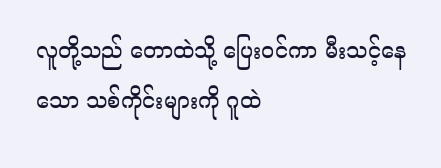လူတို့သည် တောထဲသို့ ပြေးဝင်ကာ မီးသင့်နေသော သစ်ကိုင်းများကို ဂူထဲ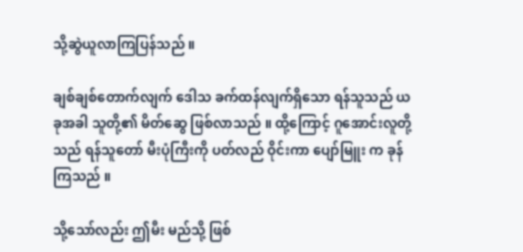သို့ဆွဲယူလာကြပြန်သည် ။

ချစ်ချစ်တောက်လျက် ဒေါသ ခက်ထန်လျက်ရှိသော ရန်သူသည် ယခုအခါ သူတို့၏ မိတ်ဆွေ ဖြစ်လာသည် ။ ထို့ကြောင့် ဂူအောင်းလူတို့သည် ရန်သူတော် မီးပုံကြီးကို ပတ်လည် ဝိုင်းကာ ပျော်မြူး က ခုန်ကြသည် ။

သို့သော်လည်း ဤမီး မည်သို့ ဖြစ်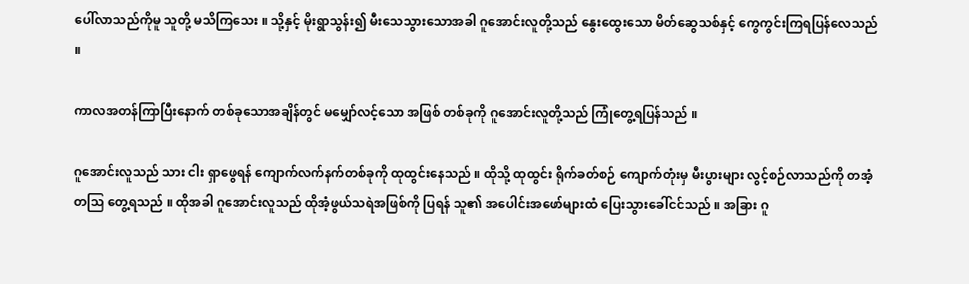ပေါ်လာသည်ကိုမူ သူတို့ မသိကြသေး ။ သို့နှင့် မိုးရွာသွန်း၍ မီးသေသွားသောအခါ ဂူအောင်းလူတို့သည် နွေးထွေးသော မိတ်ဆွေသစ်နှင့် ကွေကွင်းကြရပြန်လေသည် ။

ကာလအတန်ကြာပြီးနောက် တစ်ခုသောအချိန်တွင် မမျှော်လင့်သော အဖြစ် တစ်ခုကို ဂူအောင်းလူတို့သည် ကြုံတွေ့ရပြန်သည် ။

ဂူအောင်းလူသည် သား ငါး ရှာဖွေရန် ကျောက်လက်နက်တစ်ခုကို ထုထွင်းနေသည် ။ ထိုသို့ ထုထွင်း ရိုက်ခတ်စဉ် ကျောက်တုံးမှ မီးပွားများ လွင့်စဉ်လာသည်ကို တအံ့ တသြ တွေ့ရသည် ။ ထိုအခါ ဂူအောင်းလူသည် ထိုအံ့ဖွယ်သရဲအဖြစ်ကို ပြရန် သူ၏ အပေါင်းအဖော်များထံ ပြေးသွားခေါ်ငင်သည် ။ အခြား ဂူ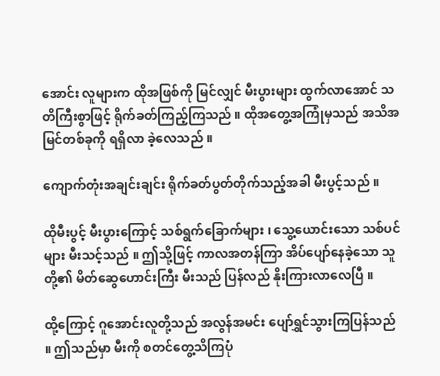အောင်း လူများက ထိုအဖြစ်ကို မြင်လျှင် မီးပွားများ ထွက်လာအောင် သတိကြီးစွာဖြင့် ရိုက်ခတ်ကြည့်ကြသည် ။ ထိုအတွေ့အကြုံမှသည် အသိအမြင်တစ်ခုကို ရရှိလာ ခဲ့လေသည် ။

ကျောက်တုံးအချင်းချင်း ရိုက်ခတ်ပွတ်တိုက်သည့်အခါ မီးပွင့်သည် ။

ထိုမီးပွင့် မီးပွားကြောင့် သစ်ရွက်ခြောက်များ ၊ သွေ့ယောင်းသော သစ်ပင်များ မီးသင့်သည် ။ ဤသို့ဖြင့် ကာလအတန်ကြာ အိပ်ပျော်နေခဲ့သော သူတို့၏ မိတ်ဆွေဟောင်းကြီး မီးသည် ပြန်လည် နိုးကြားလာလေပြီ ။

ထို့ကြောင့် ဂူအောင်းလူတို့သည် အလွန်အမင်း ပျော်ရွှင်သွားကြပြန်သည် ။ ဤသည်မှာ မီးကို စတင်တွေ့သိကြပုံ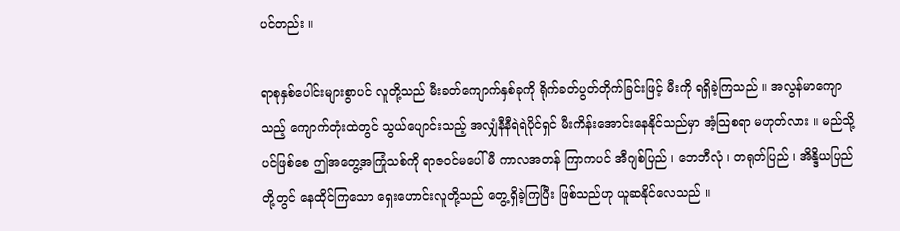ပင်တည်း ။

ရာစုနှစ်ပေါင်းများစွာပင် လူတို့သည် မီးခတ်ကျောက်နှစ်ခုကို ရိုက်ခတ်ပွတ်တိုက်ခြင်းဖြင့် မီးကို ရရှိခဲ့ကြသည် ။ အလွန်မာကျောသည့် ကျောက်တုံးထဲတွင် သွယ်ပျောင်းသည့် အလျှံနီနီရဲရဲပိုင်ရှင် မီးကိန်းအောင်းနေနိုင်သည်မှာ အံ့သြစရာ မဟုတ်လား ။ မည်သို့ပင်ဖြစ်စေ ဤအတွေ့အကြုံသစ်ကို ရာဇဝင်မပေါ်မီ ကာလအတန် ကြာကပင် အီဂျစ်ပြည် ၊ ဘေဘီလုံ ၊ တရုတ်ပြည် ၊ အိန္ဒိယပြည်တို့တွင် နေထိုင်ကြသော ရှေးဟောင်းလူတို့သည် တွေ့ရှိခဲ့ကြပြီး ဖြစ်သည်ဟု ယူဆနိုင်လေသည် ။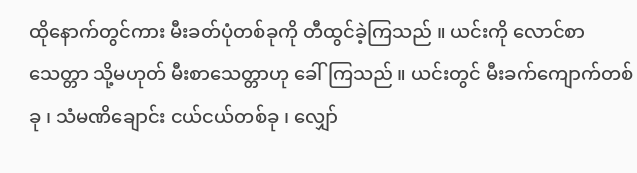ထိုနောက်တွင်ကား မီးခတ်ပုံတစ်ခုကို တီထွင်ခဲ့ကြသည် ။ ယင်းကို လောင်စာသေတ္တာ သို့မဟုတ် မီးစာသေတ္တာဟု ခေါ်ကြသည် ။ ယင်းတွင် မီးခက်ကျောက်တစ်ခု ၊ သံမဏိချောင်း ငယ်ငယ်တစ်ခု ၊ လျှော်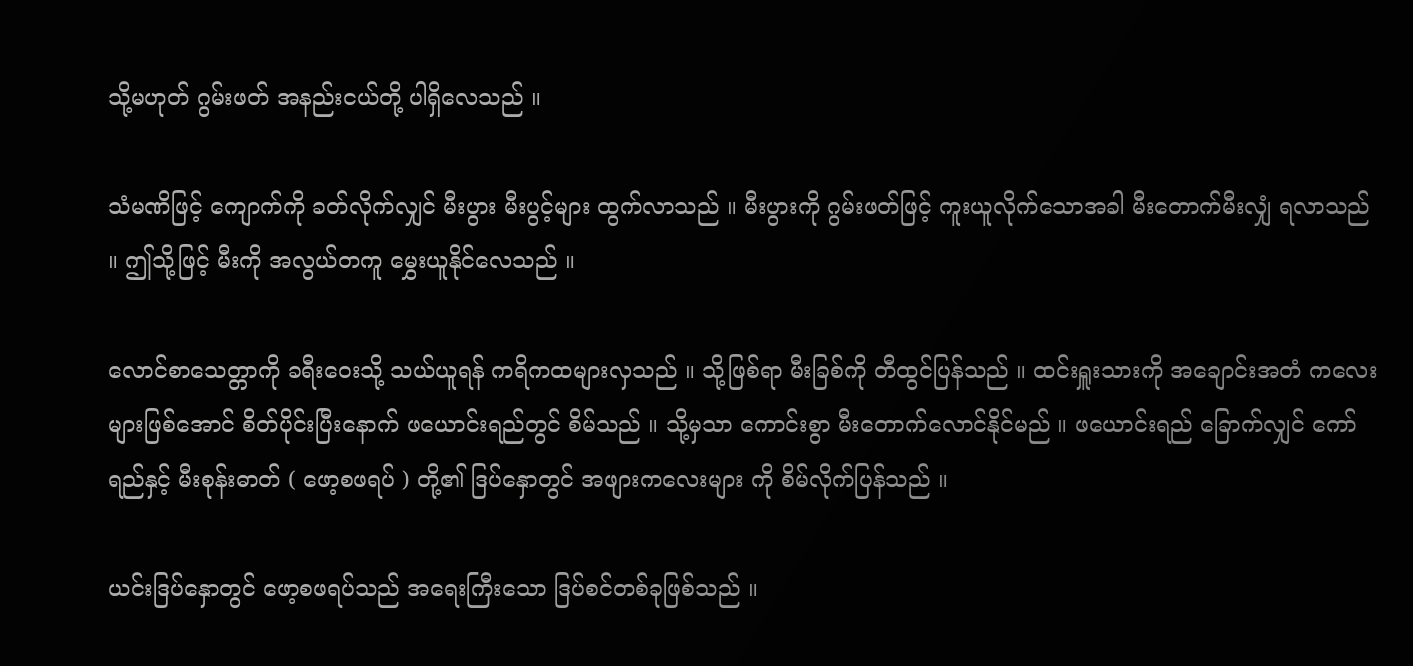သို့မဟုတ် ဂွမ်းဖတ် အနည်းငယ်တို့ ပါရှိလေသည် ။

သံမဏိဖြင့် ကျောက်ကို ခတ်လိုက်လျှင် မီးပွား မီးပွင့်များ ထွက်လာသည် ။ မီးပွားကို ဂွမ်းဖတ်ဖြင့် ကူးယူလိုက်သောအခါ မီးတောက်မီးလျှံ ရလာသည် ။ ဤသို့ဖြင့် မီးကို အလွယ်တကူ မွှေးယူနိုင်လေသည် ။

လောင်စာသေတ္တာကို ခရီးဝေးသို့ သယ်ယူရန် ကရိကထများလှသည် ။ သို့ဖြစ်ရာ မီးခြစ်ကို တီထွင်ပြန်သည် ။ ထင်းရှူးသားကို အချောင်းအတံ ကလေးများဖြစ်အောင် စိတ်ပိုင်းပြီးနောက် ဖယောင်းရည်တွင် စိမ်သည် ။ သို့မှသာ ကောင်းစွာ မီးတောက်လောင်နိုင်မည် ။ ဖယောင်းရည် ခြောက်လျှင် ကော်ရည်နှင့် မီးစုန်းဓာတ် ( ဖော့စဖရပ် ) တို့၏ ဒြပ်နှောတွင် အဖျားကလေးများ ကို စိမ်လိုက်ပြန်သည် ။

ယင်းဒြပ်နှောတွင် ဖော့စဖရပ်သည် အရေးကြီးသော ဒြပ်စင်တစ်ခုဖြစ်သည် ။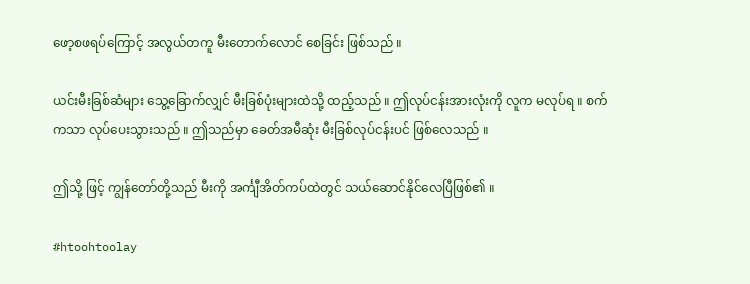ဖော့စဖရပ်ကြောင့် အလွယ်တကူ မီးတောက်လောင် စေခြင်း ဖြစ်သည် ။

ယင်းမီးခြစ်ဆံများ သွေ့ခြောက်လျှင် မီးခြစ်ပုံးများထဲသို့ ထည့်သည် ။ ဤလုပ်ငန်းအားလုံးကို လူက မလုပ်ရ ။ စက်ကသာ လုပ်ပေးသွားသည် ။ ဤသည်မှာ ခေတ်အမီဆုံး မီးခြစ်လုပ်ငန်းပင် ဖြစ်လေသည် ။

ဤသို့ ဖြင့် ကျွန်တော်တို့သည် မီးကို အင်္ကျီအိတ်ကပ်ထဲတွင် သယ်ဆောင်နိုင်လေပြီဖြစ်၏ ။

#htoohtoolay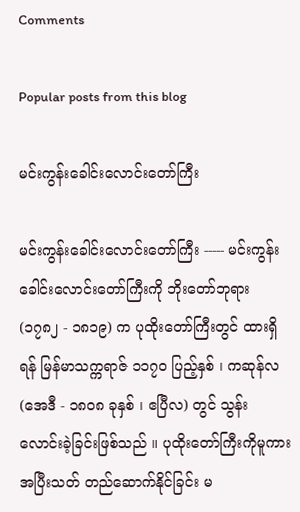Comments

Popular posts from this blog

မင်းကွန်းခေါင်းလောင်းတော်ကြီး

မင်းကွန်းခေါင်းလောင်းတော်ကြီး ----- မင်းကွန်းခေါင်းလောင်းတော်ကြီးကို ဘိုးတော်ဘုရား (၁၇၈၂ - ၁၈၁၉) က ပုထိုးတော်ကြီးတွင် ထားရှိရန် မြန်မာသက္ကရာဇ် ၁၁၇၀ ပြည့်နှစ် ၊ ကဆုန်လ (အေဒီ - ၁၈၀၈ ခုနှစ် ၊ ဧပြီလ) တွင် သွန်းလောင်းခဲ့ခြင်းဖြစ်သည် ။ ပုထိုးတော်ကြီးကိုမူကား အပြီးသတ် တည်ဆောက်နိုင်ခြင်း မ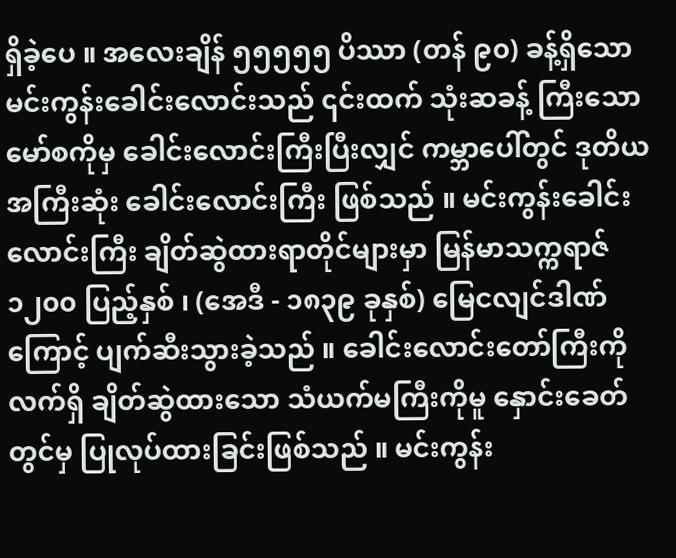ရှိခဲ့ပေ ။ အလေးချိန် ၅၅၅၅၅ ပိဿာ (တန် ၉၀) ခန့်ရှိသော မင်းကွန်းခေါင်းလောင်းသည် ၎င်းထက် သုံးဆခန့် ကြီးသော မော်စကိုမှ ခေါင်းလောင်းကြီးပြီးလျှင် ကမ္ဘာပေါ်တွင် ဒုတိယအကြီးဆုံး ခေါင်းလောင်းကြီး ဖြစ်သည် ။ မင်းကွန်းခေါင်းလောင်းကြီး ချိတ်ဆွဲထားရာတိုင်များမှာ မြန်မာသက္ကရာဇ် ၁၂၀၀ ပြည့်နှစ် ၊ (အေဒီ - ၁၈၃၉ ခုနှစ်) မြေငလျင်ဒါဏ်ကြောင့် ပျက်ဆီးသွားခဲ့သည် ။ ခေါင်းလောင်းတော်ကြီးကို လက်ရှိ ချိတ်ဆွဲထားသော သံယက်မကြီးကိုမူ နှောင်းခေတ်တွင်မှ ပြုလုပ်ထားခြင်းဖြစ်သည် ။ မင်းကွန်း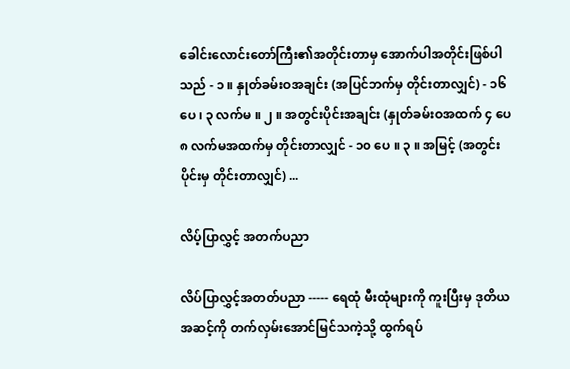ခေါင်းလောင်းတော်ကြီး၏အတိုင်းတာမှ အောက်ပါအတိုင်းဖြစ်ပါသည် - ၁ ။ နှုတ်ခမ်းဝအချင်း (အပြင်ဘက်မှ တိုင်းတာလျှင်) - ၁၆ ပေ ၊ ၃ လက်မ ။ ၂ ။ အတွင်းပိုင်းအချင်း (နှုတ်ခမ်းဝအထက် ၄ ပေ ၈ လက်မအထက်မှ တိုင်းတာလျှင် - ၁၀ ပေ ။ ၃ ။ အမြင့် (အတွင်းပိုင်းမှ တိုင်းတာလျှင်) ...

လိပ့်ပြာလွှင့် အတက်ပညာ

လိပ်ပြာလွှင့်အတတ်ပညာ ----- ရေထုံ မီးထုံများကို ကူးပြီးမှ ဒုတိယအဆင့်ကို တက်လှမ်းအောင်မြင်သကဲ့သို့ ထွက်ရပ်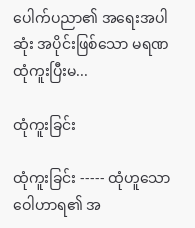ပေါက်ပညာ၏ အရေးအပါဆုံး အပိုင်းဖြစ်သော မရဏထုံကူးပြီးမ...

ထုံကူးခြင်း

ထုံကူးခြင်း ----- ထုံဟူသော ဝေါဟာရ၏ အ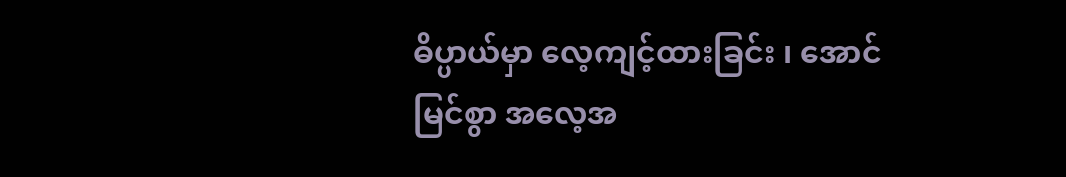ဓိပ္ပာယ်မှာ လေ့ကျင့်ထားခြင်း ၊ အောင်မြင်စွာ အလေ့အ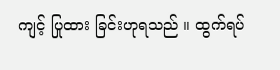ကျင့် ပြုထား ခြင်းဟုရသည် ။ ထွက်ရပ်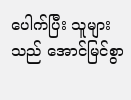ပေါက်ပြီး သူများသည် အောင်မြင်စွာ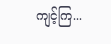ကျင့်ကြ...